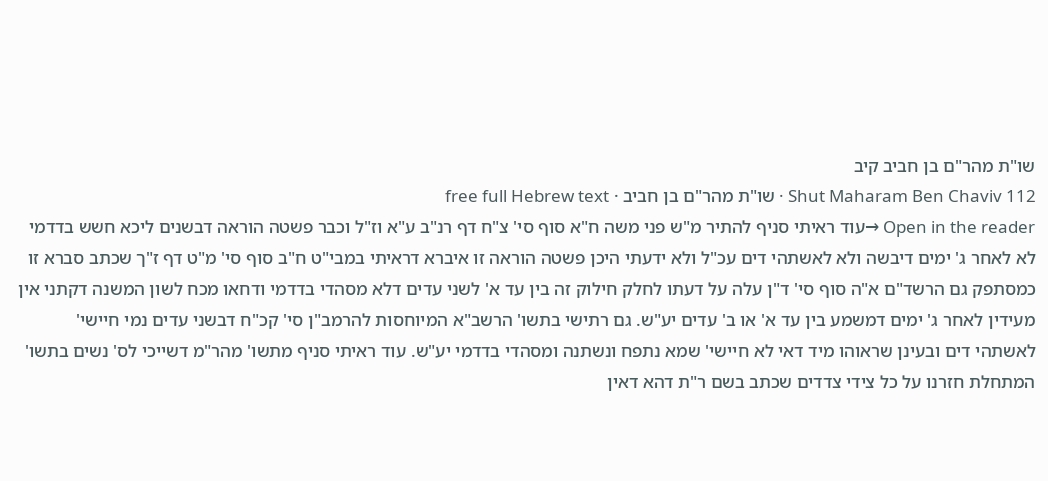שו"ת מהר"ם בן חביב קיב
Shut Maharam Ben Chaviv 112 · שו"ת מהר"ם בן חביב · free full Hebrew text
Open in the reader →עוד ראיתי סניף להתיר מ"ש פני משה ח"א סוף סי' צ"ח דף רנ"ב ע"א וז"ל וכבר פשטה הוראה דבשנים ליכא חשש בדדמי לא לאחר ג' ימים דיבשה ולא לאשתהי דים עכ"ל ולא ידעתי היכן פשטה הוראה זו איברא דראיתי במבי"ט ח"ב סוף סי' מ"ט דף ז"ך שכתב סברא זו כמסתפק גם הרשד"ם א"ה סוף סי' ד"ן עלה על דעתו לחלק חילוק זה בין עד א' לשני עדים דלא מסהדי בדדמי ודחאו מכח לשון המשנה דקתני אין מעידין לאחר ג' ימים דמשמע בין עד א' או ב' עדים יע"ש. גם רתישי בתשו' הרשב"א המיוחסות להרמב"ן סי' קכ"ח דבשני עדים נמי חיישי' לאשתהי דים ובעינן שראוהו מיד דאי לא חיישי' שמא נתפח ונשתנה ומסהדי בדדמי יע"ש. עוד ראיתי סניף מתשו' מהר"מ דשייכי לס' נשים בתשו' המתחלת חזרנו על כל צידי צדדים שכתב בשם ר"ת דהא דאין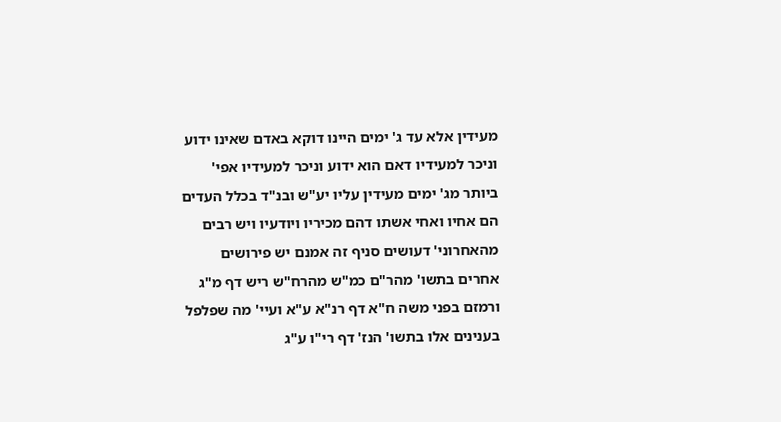מעידין אלא עד ג' ימים היינו דוקא באדם שאינו ידוע וניכר למעידיו דאם הוא ידוע וניכר למעידיו אפי' ביותר מג' ימים מעידין עליו יע"ש ובנ"ד בכלל העדים הם אחיו ואחי אשתו דהם מכיריו ויודעיו ויש רבים מהאחרוני' דעושים סניף זה אמנם יש פירושים אחרים בתשו' מהר"ם כמ"ש מהרח"ש ריש דף מ"ג ורמזם בפני משה ח"א דף רנ"א ע"א ועיי' מה שפלפל בענינים אלו בתשו' הנז' דף רי"ו ע"ג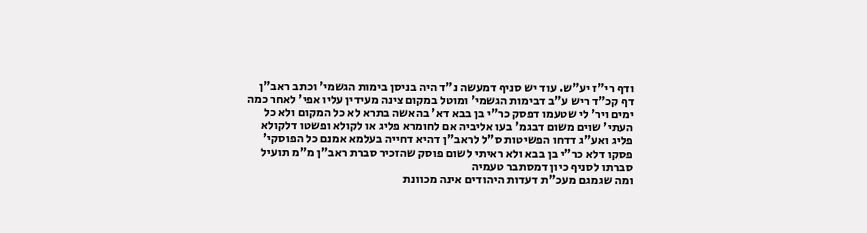ודף רי"ז יע"ש. עוד יש סניף דמעשה נ"ד היה בניסן בימות הגשמי' וכתב ראב"ן דף קכ"ד ריש ע"ב דבימות הגשמי' ומוטל במקום צינה מעידין עליו אפי' לאחר כמה ימים ויר' לי שטעמו דפסק כר"י בן בבא דא' בהאשה בתרא לא כל המקום ולא כל העתי' שוים משום דבגמ' בעו אליביה אם לחומרא פליג או לקולא ופשטו דלקולא פליג ואע"ג דדחו הפשיטות ס"ל לראב"ן דהיא דחייה בעלמא אמנם כל הפוסקי' פסקו דלא כר"י בן בבא ולא ראיתי לשום פוסק שהזכיר סברת ראב"ן מ"מ תועיל סברתו לסניף כיון דמסתבר טעמיה
ומה שגמגם מעכ"ת דעדות היהודים אינה מכוונת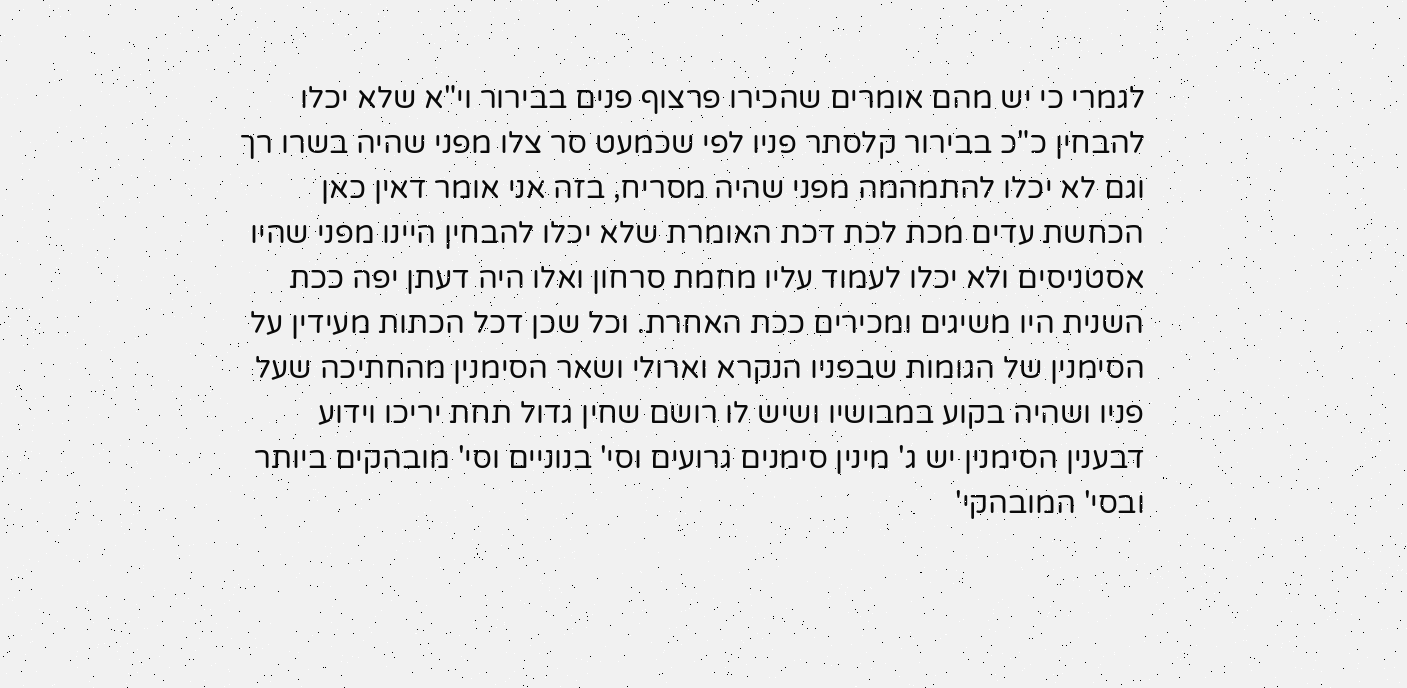לגמרי כי יש מהם אומרים שהכירו פרצוף פנים בבירור וי"א שלא יכלו להבחין כ"כ בבירור קלסתר פניו לפי שכמעט סר צלו מפני שהיה בשרו רך וגם לא יכלו להתמהמה מפני שהיה מסריח, בזה אני אומר דאין כאן הכחשת עדים מכת לכת דכת האומרת שלא יכלו להבחין היינו מפני שהיו אסטניסים ולא יכלו לעמוד עליו מחמת סרחון ואלו היה דעתן יפה ככת השנית היו משיגים ומכירים ככת האחרת. וכל שכן דכל הכתות מעידין על הסימנין של הגומות שבפניו הנקרא וארולי ושאר הסימנין מהחתיכה שעל פניו ושהיה בקוע במבושיו ושיש לו רושם שחין גדול תחת יריכו וידוע דבענין הסימנין יש ג' מינין סימנים גרועים וסי' בנוניים וסי' מובהקים ביותר ובסי' המובהקי'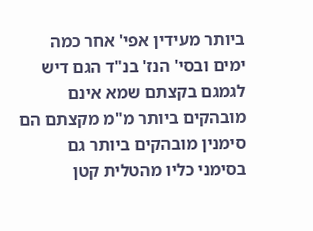ביותר מעידין אפי' אחר כמה ימים ובסי' הנז' בנ"ד הגם דיש לגמגם בקצתם שמא אינם מובהקים ביותר מ"מ מקצתם הם סימנין מובהקים ביותר גם בסימני כליו מהטלית קטן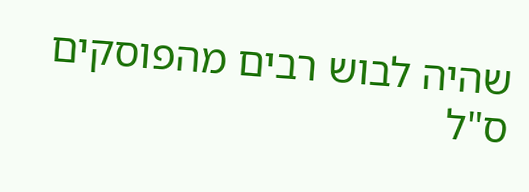שהיה לבוש רבים מהפוסקים ס"ל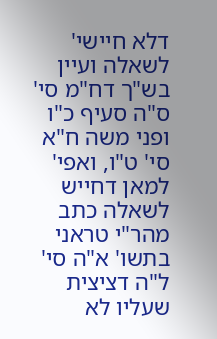דלא חיישי' לשאלה ועיין בש"ך דח"מ סי' ס"ה סעיף כ"ו ופני משה ח"א סי' ט"ו, ואפי' למאן דחייש לשאלה כתב מהר"י טראני בתשו' א"ה סי' ל"ה דציצית שעליו לא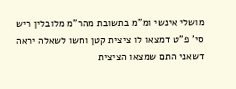מושלי אינשי ומ"מ בתשובת מהר"מ מלובלין ריש סי' פ"ט דמצאו לו ציצית קטן וחשו לשאלה יראה דשאני התם שמצאו הציצית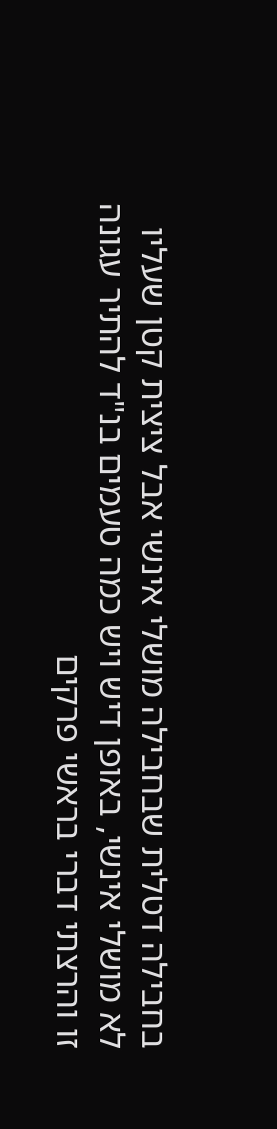בחבילה דטלית שבחבילה מושלי אינשי אבל ציצית קטן שעליו לא מושלי אינשי, באופן דיש ויש כמה טעמים בנ"ד להתיר עגונה זו והרצתי דברי בראשי פרקים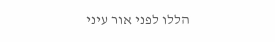הללו לפני אור עיני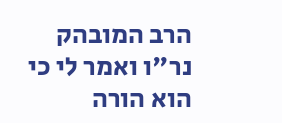הרב המובהק נר"ו ואמר לי כי הוא הורה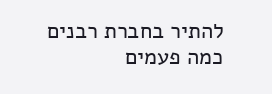להתיר בחברת רבנים כמה פעמים